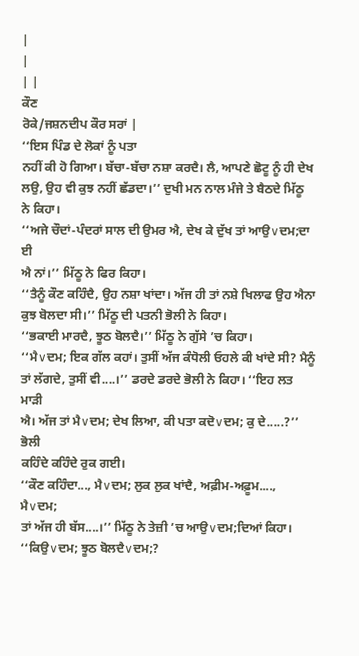|
|
| |
ਕੌਣ
ਰੋਕੇ/ਜਸ਼ਨਦੀਪ ਕੌਰ ਸਰਾਂ |
‘‘ਇਸ ਪਿੰਡ ਦੇ ਲੋਕਾਂ ਨੂੰ ਪਤਾ
ਨਹੀਂ ਕੀ ਹੋ ਗਿਆ। ਬੱਚਾ-ਬੱਚਾ ਨਸ਼ਾ ਕਰਦੈ। ਲੈ, ਆਪਣੇ ਛੋਟੂ ਨੂੰ ਹੀ ਦੇਖ
ਲਉ, ਉਹ ਵੀ ਕੁਝ ਨਹੀਂ ਛੱਡਦਾ।’’ ਦੁਖੀ ਮਨ ਨਾਲ ਮੰਜੇ ਤੇ ਬੈਠਦੇ ਮਿੱਠੂ
ਨੇ ਕਿਹਾ।
‘‘ਅਜੇ ਚੌਦਾਂ-ਪੰਦਰਾਂ ਸਾਲ ਦੀ ਉਮਰ ਐ, ਦੇਖ ਕੇ ਦੁੱਖ ਤਾਂ ਆਉ∨ਦਮ;ਦਾ ਈ
ਐ ਨਾਂ।’’ ਮਿੱਠੂ ਨੇ ਫਿਰ ਕਿਹਾ।
‘‘ਤੈਨੂੰ ਕੌਣ ਕਹਿੰਦੈ, ਉਹ ਨਸ਼ਾ ਖਾਂਦਾ। ਅੱਜ ਹੀ ਤਾਂ ਨਸ਼ੇ ਖਿਲਾਫ ਉਹ ਐਨਾ
ਕੁਝ ਬੋਲਦਾ ਸੀ।’’ ਮਿੱਠੂ ਦੀ ਪਤਨੀ ਭੋਲੀ ਨੇ ਕਿਹਾ।
‘‘ਭਕਾਈ ਮਾਰਦੈ, ਝੂਠ ਬੋਲਦੈ।’’ ਮਿੱਠੂ ਨੇ ਗੁੱਸੇ ’ਚ ਕਿਹਾ।
‘‘ਮੈ∨ਦਮ; ਇਕ ਗੱਲ ਕਹਾਂ। ਤੁਸੀਂ ਅੱਜ ਕੰਧੋਲੀ ਓਹਲੇ ਕੀ ਖਾਂਦੇ ਸੀ? ਮੈਨੂੰ
ਤਾਂ ਲੱਗਦੇ, ਤੁਸੀਂ ਵੀ....।’’ ਡਰਦੇ ਡਰਦੇ ਭੋਲੀ ਨੇ ਕਿਹਾ। ‘‘ਇਹ ਲਤ ਮਾੜੀ
ਐ। ਅੱਜ ਤਾਂ ਮੈ∨ਦਮ; ਦੇਖ ਲਿਆ, ਕੀ ਪਤਾ ਕਦੋ∨ਦਮ; ਕੁ ਦੇ.....?’’ ਭੋਲੀ
ਕਹਿੰਦੇ ਕਹਿੰਦੇ ਰੁਕ ਗਈ।
‘‘ਕੌਣ ਕਹਿੰਦਾ..., ਮੈ∨ਦਮ; ਲੁਕ ਲੁਕ ਖਾਂਦੈ, ਅਫ਼ੀਮ-ਅਫ਼ੂਮ...., ਮੈ∨ਦਮ;
ਤਾਂ ਅੱਜ ਹੀ ਬੱਸ....।’’ ਮਿੱਠੂ ਨੇ ਤੇਜ਼ੀ ’ਚ ਆਉ∨ਦਮ;ਦਿਆਂ ਕਿਹਾ।
‘‘ਕਿਉ∨ਦਮ; ਝੂਠ ਬੋਲਦੈ∨ਦਮ;?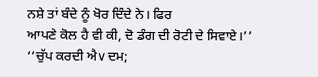ਨਸ਼ੇ ਤਾਂ ਬੰਦੇ ਨੂੰ ਖੋਰ ਦਿੰਦੇ ਨੇ। ਫਿਰ
ਆਪਣੇ ਕੋਲ ਹੈ ਵੀ ਕੀ, ਦੋ ਡੰਗ ਦੀ ਰੋਟੀ ਦੇ ਸਿਵਾਏ।’’
‘‘ਚੁੱਪ ਕਰਦੀ ਐ∨ਦਮ;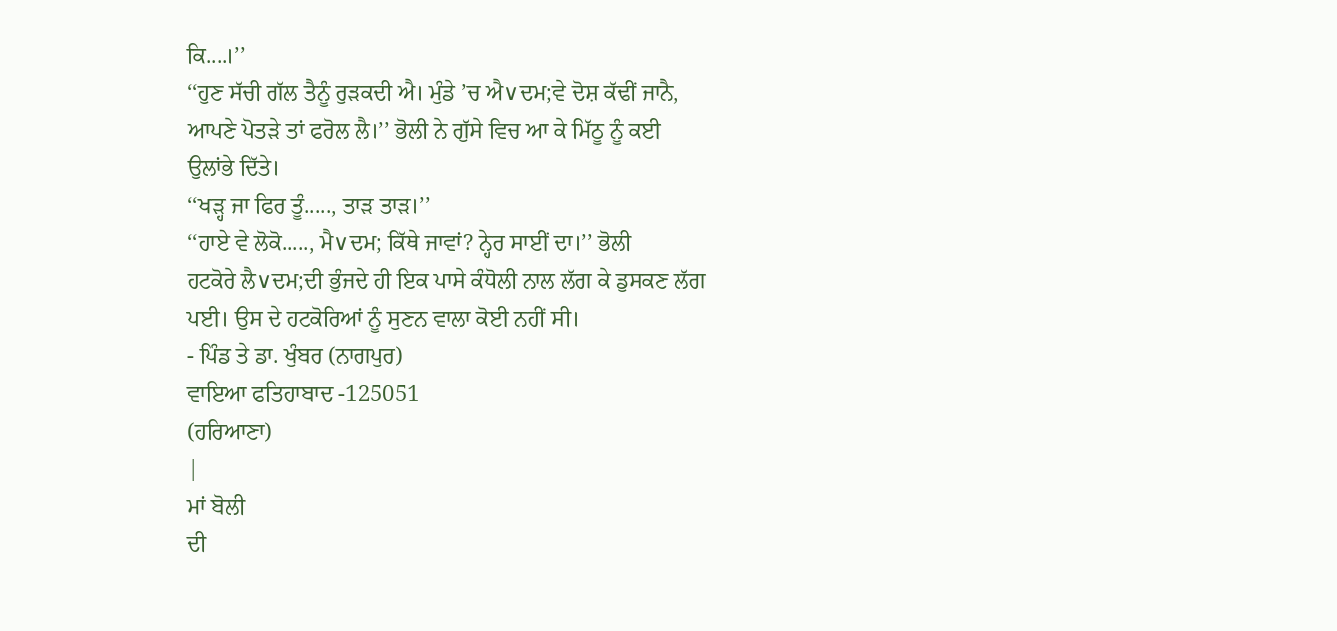ਕਿ....।’’
‘‘ਹੁਣ ਸੱਚੀ ਗੱਲ ਤੈਨੂੰ ਰੁੜਕਦੀ ਐ। ਮੁੰਡੇ ’ਚ ਐ∨ਦਮ;ਵੇ ਦੋਸ਼ ਕੱਢੀਂ ਜਾਨੈ,
ਆਪਣੇ ਪੋਤੜੇ ਤਾਂ ਫਰੋਲ ਲੈ।’’ ਭੋਲੀ ਨੇ ਗੁੱਸੇ ਵਿਚ ਆ ਕੇ ਮਿੱਠੂ ਨੂੰ ਕਈ
ਉਲਾਂਭੇ ਦਿੱਤੇ।
‘‘ਖੜ੍ਹ ਜਾ ਫਿਰ ਤੂੰ....., ਤਾੜ ਤਾੜ।’’
‘‘ਹਾਏ ਵੇ ਲੋਕੋ....., ਮੈ∨ਦਮ; ਕਿੱਥੇ ਜਾਵਾਂ? ਨ੍ਹੇਰ ਸਾਈਂ ਦਾ।’’ ਭੋਲੀ
ਹਟਕੋਰੇ ਲੈ∨ਦਮ;ਦੀ ਭੁੰਜਦੇ ਹੀ ਇਕ ਪਾਸੇ ਕੰਧੋਲੀ ਨਾਲ ਲੱਗ ਕੇ ਡੁਸਕਣ ਲੱਗ
ਪਈ। ਉਸ ਦੇ ਹਟਕੋਰਿਆਂ ਨੂੰ ਸੁਣਨ ਵਾਲਾ ਕੋਈ ਨਹੀਂ ਸੀ।
- ਪਿੰਡ ਤੇ ਡਾ. ਖੁੰਬਰ (ਨਾਗਪੁਰ)
ਵਾਇਆ ਫਤਿਹਾਬਾਦ -125051
(ਹਰਿਆਣਾ)
|
ਮਾਂ ਬੋਲੀ
ਦੀ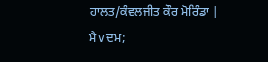ਹਾਲਤ/ਕੰਵਲਜੀਤ ਕੌਰ ਮੋਰਿੰਡਾ |
ਮੈ∨ਦਮ;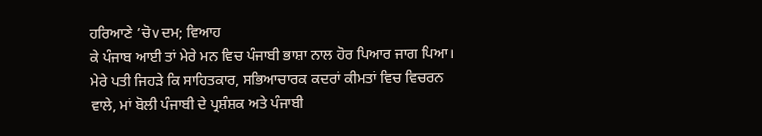ਹਰਿਆਣੇ ’ਚੋ∨ਦਮ; ਵਿਆਹ
ਕੇ ਪੰਜਾਬ ਆਈ ਤਾਂ ਮੇਰੇ ਮਨ ਵਿਚ ਪੰਜਾਬੀ ਭਾਸ਼ਾ ਨਾਲ ਹੋਰ ਪਿਆਰ ਜਾਗ ਪਿਆ।
ਮੇਰੇ ਪਤੀ ਜਿਹੜੇ ਕਿ ਸਾਹਿਤਕਾਰ, ਸਭਿਆਚਾਰਕ ਕਦਰਾਂ ਕੀਮਤਾਂ ਵਿਚ ਵਿਚਰਨ
ਵਾਲੇ, ਮਾਂ ਬੋਲੀ ਪੰਜਾਬੀ ਦੇ ਪ੍ਰਸ਼ੰਸ਼ਕ ਅਤੇ ਪੰਜਾਬੀ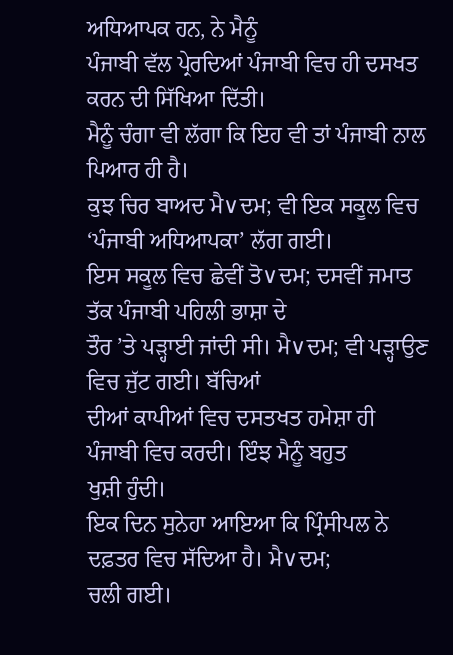ਅਧਿਆਪਕ ਹਨ, ਨੇ ਮੈਨੂੰ
ਪੰਜਾਬੀ ਵੱਲ ਪ੍ਰੇਰਦਿਆਂ ਪੰਜਾਬੀ ਵਿਚ ਹੀ ਦਸਖਤ ਕਰਨ ਦੀ ਸਿੱਖਿਆ ਦਿੱਤੀ।
ਮੈਨੂੰ ਚੰਗਾ ਵੀ ਲੱਗਾ ਕਿ ਇਹ ਵੀ ਤਾਂ ਪੰਜਾਬੀ ਨਾਲ ਪਿਆਰ ਹੀ ਹੈ।
ਕੁਝ ਚਿਰ ਬਾਅਦ ਮੈ∨ਦਮ; ਵੀ ਇਕ ਸਕੂਲ ਵਿਚ ‘ਪੰਜਾਬੀ ਅਧਿਆਪਕਾ’ ਲੱਗ ਗਈ।
ਇਸ ਸਕੂਲ ਵਿਚ ਛੇਵੀਂ ਤੋ∨ਦਮ; ਦਸਵੀਂ ਜਮਾਤ ਤੱਕ ਪੰਜਾਬੀ ਪਹਿਲੀ ਭਾਸ਼ਾ ਦੇ
ਤੌਰ ’ਤੇ ਪੜ੍ਹਾਈ ਜਾਂਦੀ ਸੀ। ਮੈ∨ਦਮ; ਵੀ ਪੜ੍ਹਾਉਣ ਵਿਚ ਜੁੱਟ ਗਈ। ਬੱਚਿਆਂ
ਦੀਆਂ ਕਾਪੀਆਂ ਵਿਚ ਦਸਤਖਤ ਹਮੇਸ਼ਾ ਹੀ ਪੰਜਾਬੀ ਵਿਚ ਕਰਦੀ। ਇੰਝ ਮੈਨੂੰ ਬਹੁਤ
ਖੁਸ਼ੀ ਹੁੰਦੀ।
ਇਕ ਦਿਨ ਸੁਨੇਹਾ ਆਇਆ ਕਿ ਪ੍ਰਿੰਸੀਪਲ ਨੇ ਦਫ਼ਤਰ ਵਿਚ ਸੱਦਿਆ ਹੈ। ਮੈ∨ਦਮ;
ਚਲੀ ਗਈ।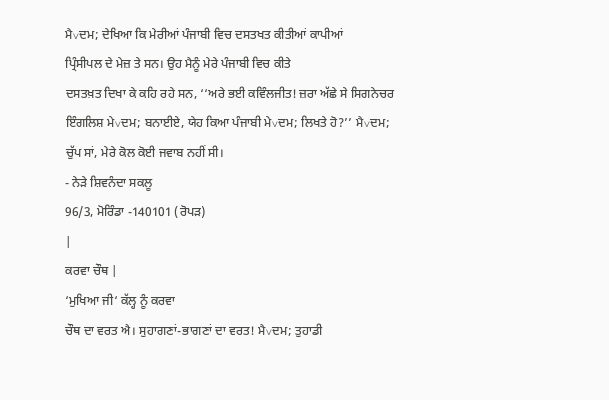ਮੈ∨ਦਮ; ਦੇਖਿਆ ਕਿ ਮੇਰੀਆਂ ਪੰਜਾਬੀ ਵਿਚ ਦਸਤਖਤ ਕੀਤੀਆਂ ਕਾਪੀਆਂ
ਪ੍ਰਿੰਸੀਪਲ ਦੇ ਮੇਜ਼ ਤੇ ਸਨ। ਉਹ ਮੈਨੂੰ ਮੇਰੇ ਪੰਜਾਬੀ ਵਿਚ ਕੀਤੇ
ਦਸਤਖ਼ਤ ਦਿਖਾ ਕੇ ਕਹਿ ਰਹੇ ਸਨ, ‘‘ਅਰੇ ਭਈ ਕਵਿੰਲਜੀਤ! ਜ਼ਰਾ ਅੱਛੇ ਸੇ ਸਿਗਨੇਚਰ
ਇੰਗਲਿਸ਼ ਮੇ∨ਦਮ; ਬਨਾਈਏ, ਯੇਹ ਕਿਆ ਪੰਜਾਬੀ ਮੇ∨ਦਮ; ਲਿਖਤੇ ਹੋ?’’ ਮੈ∨ਦਮ;
ਚੁੱਪ ਸਾਂ, ਮੇਰੇ ਕੋਲ ਕੋਈ ਜਵਾਬ ਨਹੀਂ ਸੀ।
- ਨੇੜੇ ਸ਼ਿਵਨੰਦਾ ਸਕਲੂ
96/3, ਮੋਰਿੰਡਾ -140101 (ਰੋਪੜ)
|
ਕਰਵਾ ਚੌਥ |
‘ਮੁਖਿਆ ਜੀ‘ ਕੱਲ੍ਹ ਨੂੰ ਕਰਵਾ
ਚੌਥ ਦਾ ਵਰਤ ਐ। ਸੁਹਾਗਣਾਂ-ਭਾਗਣਾਂ ਦਾ ਵਰਤ! ਮੈ∨ਦਮ; ਤੁਹਾਡੀ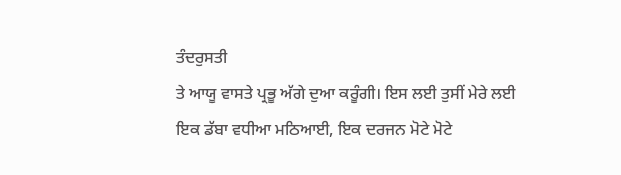ਤੰਦਰੁਸਤੀ
ਤੇ ਆਯੂ ਵਾਸਤੇ ਪ੍ਰਭੂ ਅੱਗੇ ਦੁਆ ਕਰੂੰਗੀ। ਇਸ ਲਈ ਤੁਸੀਂ ਮੇਰੇ ਲਈ
ਇਕ ਡੱਬਾ ਵਧੀਆ ਮਠਿਆਈ, ਇਕ ਦਰਜਨ ਮੋਟੇ ਮੋਟੇ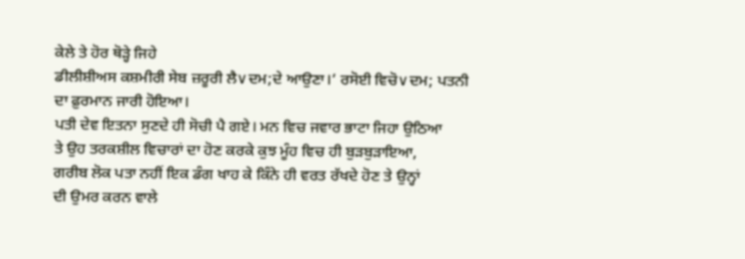ਕੇਲੇ ਤੇ ਹੋਰ ਥੋੜ੍ਹੇ ਜਿਹੇ
ਡੀਲੀਸ਼ੀਅਸ ਕਸ਼ਮੀਰੀ ਸੇਬ ਜ਼ਰੂਰੀ ਲੈ∨ਦਮ;ਦੇ ਆਉਣਾ।’ ਰਸੋਈ ਵਿਚੋ∨ਦਮ; ਪਤਨੀ
ਦਾ ਫ਼ੁਰਮਾਨ ਜਾਰੀ ਹੋਇਆ।
ਪਤੀ ਦੇਵ ਇਤਨਾ ਸੁਣਦੇ ਹੀ ਸੋਚੀ ਪੈ ਗਏ। ਮਨ ਵਿਚ ਜਵਾਰ ਭਾਟਾ ਜਿਹਾ ਉਠਿਆ
ਤੇ ਉਹ ਤਰਕਸ਼ੀਲ ਵਿਚਾਰਾਂ ਦਾ ਹੋਣ ਕਰਕੇ ਕੁਝ ਮੂੰਹ ਵਿਚ ਹੀ ਬੁੜਬੁੜਾਇਆ,
ਗਰੀਬ ਲੋਕ ਪਤਾ ਨਹੀਂ ਇਕ ਡੰਗ ਖਾਹ ਕੇ ਕਿੰਨੇ ਹੀ ਵਰਤ ਰੱਖਦੇ ਹੋਣ ਤੇ ਉਨ੍ਹਾਂ
ਦੀ ਉਮਰ ਕਰਨ ਵਾਲੇ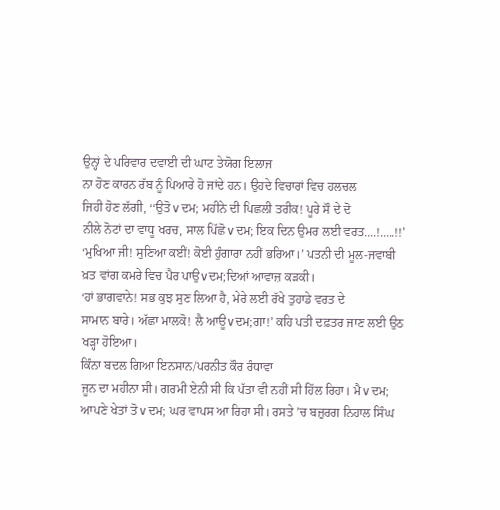ਉਨ੍ਹਾਂ ਦੇ ਪਰਿਵਾਰ ਦਵਾਈ ਦੀ ਘਾਟ ਤੇਯੋਗ ਇਲਾਜ
ਨਾ ਹੋਣ ਕਾਰਨ ਰੱਬ ਨੂੰ ਪਿਆਰੇ ਹੋ ਜਾਂਦੇ ਹਨ। ਉਹਦੇ ਵਿਚਾਰਾਂ ਵਿਚ ਹਲਚਲ
ਜਿਹੀ ਹੋਣ ਲੱਗੀ, ‘‘ਉਤੋ∨ਦਮ; ਮਹੀਨੇ ਦੀ ਪਿਛਲੀ ਤਰੀਕ! ਪੂਰੇ ਸੌ ਦੇ ਦੋ
ਨੀਲੇ ਨੋਟਾਂ ਦਾ ਵਾਧੂ ਖਰਚ, ਸਾਲ ਪਿੱਛੋ∨ਦਮ; ਇਕ ਦਿਨ ਉਮਰ ਲਈ ਵਰਤ....!.....!!’
‘ਮੁਖਿਆ ਜੀ! ਸੁਣਿਆ ਕਈਂ! ਕੋਈ ਹੁੰਗਾਰਾ ਨਹੀਂ ਭਰਿਆ।’ ਪਤਨੀ ਦੀ ਮੂਲ-ਜਵਾਬੀ
ਖ਼ਤ ਵਾਂਗ ਕਮਰੇ ਵਿਚ ਪੈਰ ਪਾਉ∨ਦਮ;ਦਿਆਂ ਆਵਾਜ਼ ਕੜਕੀ।
‘ਹਾਂ ਭਾਗਵਾਨੇ! ਸਭ ਕੁਝ ਸੁਣ ਲਿਆ ਹੈ, ਮੇਰੇ ਲਈ ਰੱਖੇ ਤੁਹਾਡੇ ਵਰਤ ਦੇ
ਸਾਮਾਨ ਬਾਰੇ। ਅੱਛਾ ਮਾਲਕੋ! ਲੈ ਆਊ∨ਦਮ;ਗਾ!’ ਕਹਿ ਪਤੀ ਦਫ਼ਤਰ ਜਾਣ ਲਈ ਉਠ
ਖੜ੍ਹਾ ਹੋਇਆ।
ਕਿੰਨਾ ਬਦਲ ਗਿਆ ਇਨਸਾਨ/ਪਰਨੀਤ ਕੌਰ ਰੰਧਾਵਾ
ਜੂਨ ਦਾ ਮਹੀਨਾ ਸੀ। ਗਰਮੀ ਏਨੀ ਸੀ ਕਿ ਪੱਤਾ ਵੀ ਨਹੀਂ ਸੀ ਹਿੱਲ ਰਿਹਾ। ਮੈ∨ਦਮ;
ਆਪਣੇ ਖੇਤਾਂ ਤੋ∨ਦਮ; ਘਰ ਵਾਪਸ ਆ ਰਿਹਾ ਸੀ। ਰਸਤੇ ’ਚ ਬਜ਼ੁਰਗ ਨਿਹਾਲ ਸਿੰਘ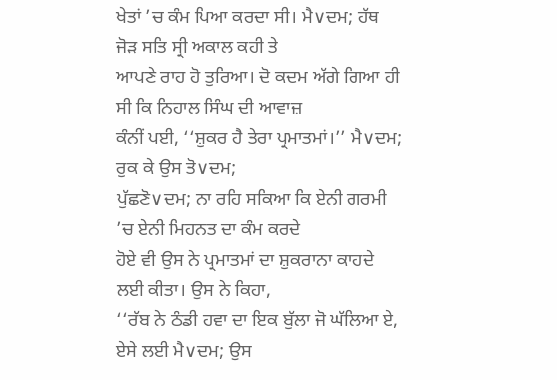ਖੇਤਾਂ ’ਚ ਕੰਮ ਪਿਆ ਕਰਦਾ ਸੀ। ਮੈ∨ਦਮ; ਹੱਥ ਜੋੜ ਸਤਿ ਸ੍ਰੀ ਅਕਾਲ ਕਹੀ ਤੇ
ਆਪਣੇ ਰਾਹ ਹੋ ਤੁਰਿਆ। ਦੋ ਕਦਮ ਅੱਗੇ ਗਿਆ ਹੀ ਸੀ ਕਿ ਨਿਹਾਲ ਸਿੰਘ ਦੀ ਆਵਾਜ਼
ਕੰਨੀਂ ਪਈ, ‘‘ਸ਼ੁਕਰ ਹੈ ਤੇਰਾ ਪ੍ਰਮਾਤਮਾਂ।’’ ਮੈ∨ਦਮ; ਰੁਕ ਕੇ ਉਸ ਤੋ∨ਦਮ;
ਪੁੱਛਣੋ∨ਦਮ; ਨਾ ਰਹਿ ਸਕਿਆ ਕਿ ਏਨੀ ਗਰਮੀ ’ਚ ਏਨੀ ਮਿਹਨਤ ਦਾ ਕੰਮ ਕਰਦੇ
ਹੋਏ ਵੀ ਉਸ ਨੇ ਪ੍ਰਮਾਤਮਾਂ ਦਾ ਸ਼ੁਕਰਾਨਾ ਕਾਹਦੇ ਲਈ ਕੀਤਾ। ਉਸ ਨੇ ਕਿਹਾ,
‘‘ਰੱਬ ਨੇ ਠੰਡੀ ਹਵਾ ਦਾ ਇਕ ਬੁੱਲਾ ਜੋ ਘੱਲਿਆ ਏ, ਏਸੇ ਲਈ ਮੈ∨ਦਮ; ਉਸ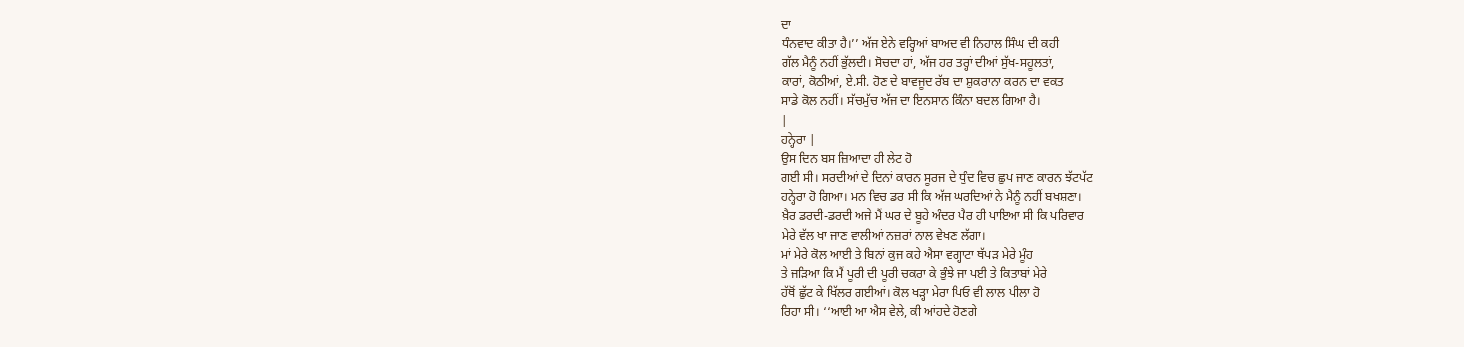ਦਾ
ਧੰਨਵਾਦ ਕੀਤਾ ਹੈ।’’ ਅੱਜ ਏਨੇ ਵਰ੍ਹਿਆਂ ਬਾਅਦ ਵੀ ਨਿਹਾਲ ਸਿੰਘ ਦੀ ਕਹੀ
ਗੱਲ ਮੈਨੂੰ ਨਹੀਂ ਭੁੱਲਦੀ। ਸੋਚਦਾ ਹਾਂ, ਅੱਜ ਹਰ ਤਰ੍ਹਾਂ ਦੀਆਂ ਸੁੱਖ-ਸਹੂਲਤਾਂ,
ਕਾਰਾਂ, ਕੋਠੀਆਂ, ਏ.ਸੀ. ਹੋਣ ਦੇ ਬਾਵਜੂਦ ਰੱਬ ਦਾ ਸ਼ੁਕਰਾਨਾ ਕਰਨ ਦਾ ਵਕਤ
ਸਾਡੇ ਕੋਲ ਨਹੀਂ। ਸੱਚਮੁੱਚ ਅੱਜ ਦਾ ਇਨਸਾਨ ਕਿੰਨਾ ਬਦਲ ਗਿਆ ਹੈ।
|
ਹਨ੍ਹੇਰਾ |
ਉਸ ਦਿਨ ਬਸ ਜ਼ਿਆਦਾ ਹੀ ਲੇਟ ਹੋ
ਗਈ ਸੀ। ਸਰਦੀਆਂ ਦੇ ਦਿਨਾਂ ਕਾਰਨ ਸੂਰਜ ਦੇ ਧੁੰਦ ਵਿਚ ਛੁਪ ਜਾਣ ਕਾਰਨ ਝੱਟਪੱਟ
ਹਨ੍ਹੇਰਾ ਹੋ ਗਿਆ। ਮਨ ਵਿਚ ਡਰ ਸੀ ਕਿ ਅੱਜ ਘਰਦਿਆਂ ਨੇ ਮੈਨੂੰ ਨਹੀਂ ਬਖਸ਼ਣਾ।
ਖ਼ੈਰ ਡਰਦੀ-ਡਰਦੀ ਅਜੇ ਮੈਂ ਘਰ ਦੇ ਬੂਹੇ ਅੰਦਰ ਪੈਰ ਹੀ ਪਾਇਆ ਸੀ ਕਿ ਪਰਿਵਾਰ
ਮੇਰੇ ਵੱਲ ਖਾ ਜਾਣ ਵਾਲੀਆਂ ਨਜ਼ਰਾਂ ਨਾਲ ਵੇਖਣ ਲੱਗਾ।
ਮਾਂ ਮੇਰੇ ਕੋਲ ਆਈ ਤੇ ਬਿਨਾਂ ਕੁਜ ਕਹੇ ਐਸਾ ਵਗ੍ਹਾਟਾ ਥੱਪੜ ਮੇਰੇ ਮੂੰਹ
ਤੇ ਜੜਿਆ ਕਿ ਮੈਂ ਪੂਰੀ ਦੀ ਪੂਰੀ ਚਕਰਾ ਕੇ ਭੁੰਝੇ ਜਾ ਪਈ ਤੇ ਕਿਤਾਬਾਂ ਮੇਰੇ
ਹੱਥੋਂ ਛੁੱਟ ਕੇ ਖਿੱਲਰ ਗਈਆਂ। ਕੋਲ ਖੜ੍ਹਾ ਮੇਰਾ ਪਿਓ ਵੀ ਲਾਲ ਪੀਲਾ ਹੋ
ਰਿਹਾ ਸੀ। ‘‘ਆਈ ਆ ਐਸ ਵੇਲੇ, ਕੀ ਆਂਹਦੇ ਹੋਣਗੇ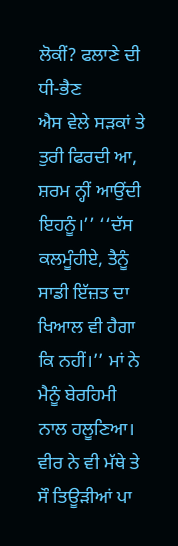ਲੋਕੀਂ? ਫਲਾਣੇ ਦੀ ਧੀ-ਭੈਣ
ਐਸ ਵੇਲੇ ਸੜਕਾਂ ਤੇ ਤੁਰੀ ਫਿਰਦੀ ਆ, ਸ਼ਰਮ ਨ੍ਹੀਂ ਆਉਂਦੀ ਇਹਨੂੰ।’’ ‘‘ਦੱਸ
ਕਲਮੂੰਹੀਏ, ਤੈਨੂੰ ਸਾਡੀ ਇੱਜ਼ਤ ਦਾ ਖਿਆਲ ਵੀ ਹੈਗਾ ਕਿ ਨਹੀਂ।’’ ਮਾਂ ਨੇ
ਮੈਨੂੰ ਬੇਰਹਿਮੀ ਨਾਲ ਹਲੂਣਿਆ। ਵੀਰ ਨੇ ਵੀ ਮੱਥੇ ਤੇ ਸੌ ਤਿਊੜੀਆਂ ਪਾ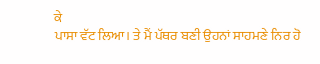ਕੇ
ਪਾਸਾ ਵੱਟ ਲਿਆ। ਤੇ ਮੈਂ ਪੱਥਰ ਬਣੀ ਉਹਨਾਂ ਸਾਹਮਣੇ ਨਿਰ ਹੋ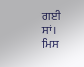ਗਈ ਸਾਂ।
ਮਿਸ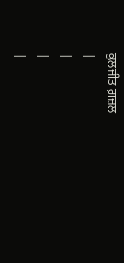ਕੁਲਜੀਤ ਗ਼ਜ਼ਲ
|
|
|
|